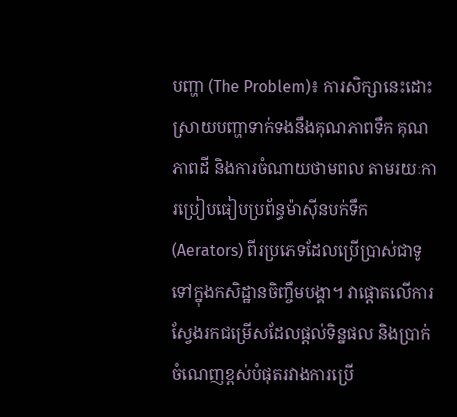បញ្ហា (The Problem)៖ ការសិក្សានេះដោះស្រាយបញ្ហាទាក់ទងនឹងគុណភាពទឹក គុណភាពដី និងការចំណាយថាមពល តាមរយៈការប្រៀបធៀបប្រព័ន្ធម៉ាស៊ីនបក់ទឹក (Aerators) ពីរប្រភេទដែលប្រើប្រាស់ជាទូទៅក្នុងកសិដ្ឋានចិញ្ចឹមបង្គា។ វាផ្តោតលើការស្វែងរកជម្រើសដែលផ្តល់ទិន្នផល និងប្រាក់ចំណេញខ្ពស់បំផុតរវាងការប្រើ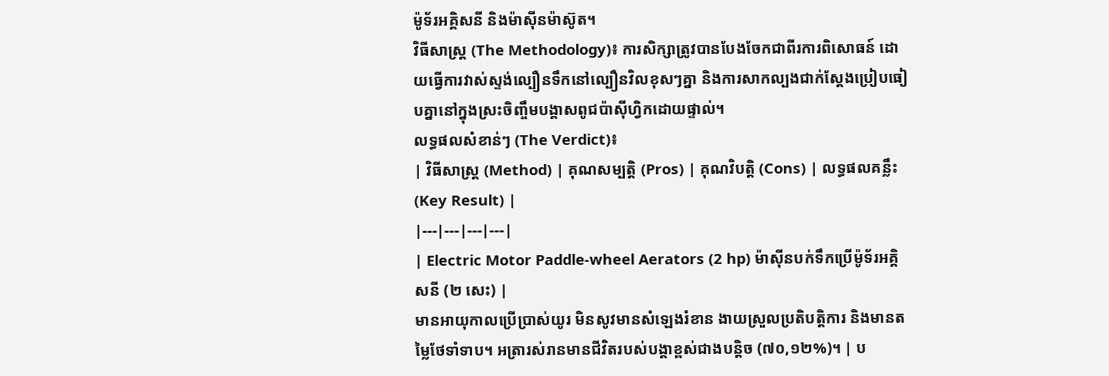ម៉ូទ័រអគ្គិសនី និងម៉ាស៊ីនម៉ាស៊ូត។
វិធីសាស្ត្រ (The Methodology)៖ ការសិក្សាត្រូវបានបែងចែកជាពីរការពិសោធន៍ ដោយធ្វើការវាស់ស្ទង់ល្បឿនទឹកនៅល្បឿនវិលខុសៗគ្នា និងការសាកល្បងជាក់ស្តែងប្រៀបធៀបគ្នានៅក្នុងស្រះចិញ្ចឹមបង្គាសពូជប៉ាស៊ីហ្វិកដោយផ្ទាល់។
លទ្ធផលសំខាន់ៗ (The Verdict)៖
| វិធីសាស្ត្រ (Method) | គុណសម្បត្តិ (Pros) | គុណវិបត្តិ (Cons) | លទ្ធផលគន្លឹះ (Key Result) |
|---|---|---|---|
| Electric Motor Paddle-wheel Aerators (2 hp) ម៉ាស៊ីនបក់ទឹកប្រើម៉ូទ័រអគ្គិសនី (២ សេះ) |
មានអាយុកាលប្រើប្រាស់យូរ មិនសូវមានសំឡេងរំខាន ងាយស្រួលប្រតិបត្តិការ និងមានតម្លៃថែទាំទាប។ អត្រារស់រានមានជីវិតរបស់បង្គាខ្ពស់ជាងបន្តិច (៧០,១២%)។ | ប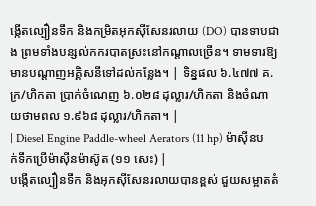ង្កើតល្បឿនទឹក និងកម្រិតអុកស៊ីសែនរលាយ (DO) បានទាបជាង ព្រមទាំងបន្សល់កករបាតស្រះនៅកណ្តាលច្រើន។ ទាមទារឱ្យមានបណ្តាញអគ្គិសនីទៅដល់កន្លែង។ | ទិន្នផល ៦.៤៧៧ គ.ក្រ/ហិកតា ប្រាក់ចំណេញ ៦.០២៨ ដុល្លារ/ហិកតា និងចំណាយថាមពល ១.៩៦៨ ដុល្លារ/ហិកតា។ |
| Diesel Engine Paddle-wheel Aerators (11 hp) ម៉ាស៊ីនបក់ទឹកប្រើម៉ាស៊ីនម៉ាស៊ូត (១១ សេះ) |
បង្កើតល្បឿនទឹក និងអុកស៊ីសែនរលាយបានខ្ពស់ ជួយសម្អាតតំ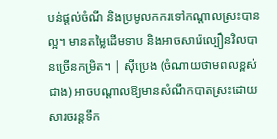បន់ផ្តល់ចំណី និងប្រមូលកករទៅកណ្តាលស្រះបានល្អ។ មានតម្លៃដើមទាប និងអាចសារ៉េល្បឿនវិលបានច្រើនកម្រិត។ | ស៊ីប្រេង (ចំណាយថាមពលខ្ពស់ជាង) អាចបណ្តាលឱ្យមានសំណឹកបាតស្រះដោយសារចរន្តទឹក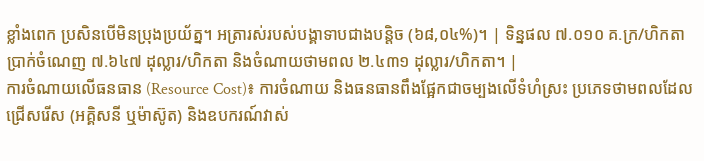ខ្លាំងពេក ប្រសិនបើមិនប្រុងប្រយ័ត្ន។ អត្រារស់របស់បង្គាទាបជាងបន្តិច (៦៨,០៤%)។ | ទិន្នផល ៧.០១០ គ.ក្រ/ហិកតា ប្រាក់ចំណេញ ៧.៦៤៧ ដុល្លារ/ហិកតា និងចំណាយថាមពល ២.៤៣១ ដុល្លារ/ហិកតា។ |
ការចំណាយលើធនធាន (Resource Cost)៖ ការចំណាយ និងធនធានពឹងផ្អែកជាចម្បងលើទំហំស្រះ ប្រភេទថាមពលដែលជ្រើសរើស (អគ្គិសនី ឬម៉ាស៊ូត) និងឧបករណ៍វាស់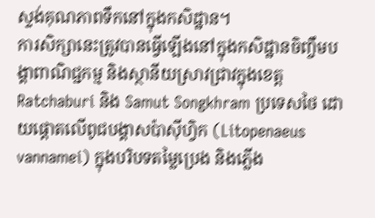ស្ទង់គុណភាពទឹកនៅក្នុងកសិដ្ឋាន។
ការសិក្សានេះត្រូវបានធ្វើឡើងនៅក្នុងកសិដ្ឋានចិញ្ចឹមបង្គាពាណិជ្ជកម្ម និងស្ថានីយស្រាវជ្រាវក្នុងខេត្ត Ratchaburi និង Samut Songkhram ប្រទេសថៃ ដោយផ្តោតលើពូជបង្គាសប៉ាស៊ីហ្វិក (Litopenaeus vannamei) ក្នុងបរិបទតម្លៃប្រេង និងភ្លើង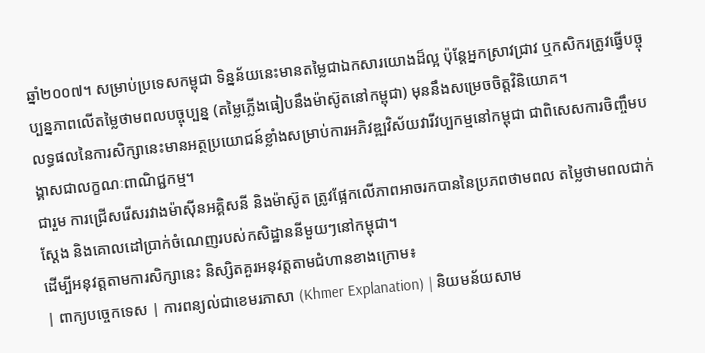ឆ្នាំ២០០៧។ សម្រាប់ប្រទេសកម្ពុជា ទិន្នន័យនេះមានតម្លៃជាឯកសារយោងដ៏ល្អ ប៉ុន្តែអ្នកស្រាវជ្រាវ ឬកសិករត្រូវធ្វើបច្ចុប្បន្នភាពលើតម្លៃថាមពលបច្ចុប្បន្ន (តម្លៃភ្លើងធៀបនឹងម៉ាស៊ូតនៅកម្ពុជា) មុននឹងសម្រេចចិត្តវិនិយោគ។
លទ្ធផលនៃការសិក្សានេះមានអត្ថប្រយោជន៍ខ្លាំងសម្រាប់ការអភិវឌ្ឍវិស័យវារីវប្បកម្មនៅកម្ពុជា ជាពិសេសការចិញ្ចឹមបង្គាសជាលក្ខណៈពាណិជ្ជកម្ម។
ជារួម ការជ្រើសរើសរវាងម៉ាស៊ីនអគ្គិសនី និងម៉ាស៊ូត ត្រូវផ្អែកលើភាពអាចរកបាននៃប្រភពថាមពល តម្លៃថាមពលជាក់ស្តែង និងគោលដៅប្រាក់ចំណេញរបស់កសិដ្ឋាននីមួយៗនៅកម្ពុជា។
ដើម្បីអនុវត្តតាមការសិក្សានេះ និស្សិតគួរអនុវត្តតាមជំហានខាងក្រោម៖
| ពាក្យបច្ចេកទេស | ការពន្យល់ជាខេមរភាសា (Khmer Explanation) | និយមន័យសាម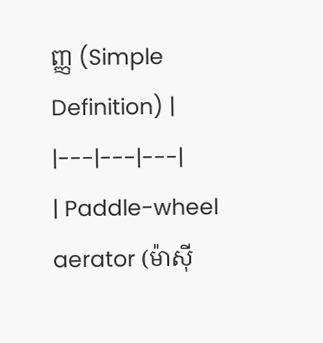ញ្ញ (Simple Definition) |
|---|---|---|
| Paddle-wheel aerator (ម៉ាស៊ី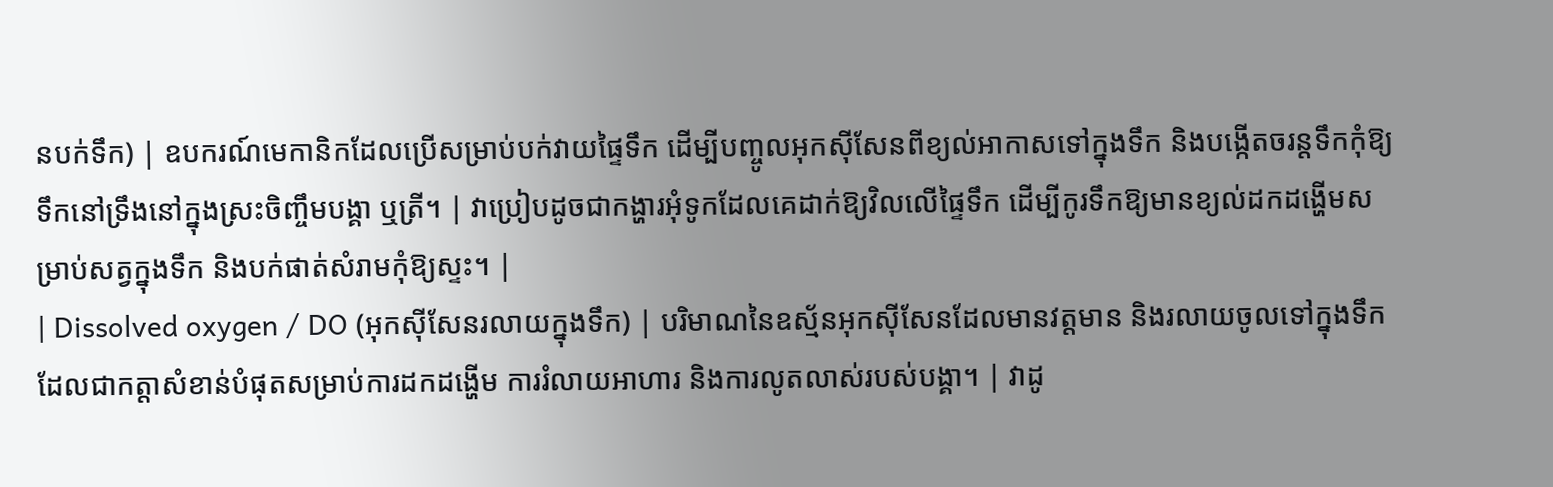នបក់ទឹក) | ឧបករណ៍មេកានិកដែលប្រើសម្រាប់បក់វាយផ្ទៃទឹក ដើម្បីបញ្ចូលអុកស៊ីសែនពីខ្យល់អាកាសទៅក្នុងទឹក និងបង្កើតចរន្តទឹកកុំឱ្យទឹកនៅទ្រឹងនៅក្នុងស្រះចិញ្ចឹមបង្គា ឬត្រី។ | វាប្រៀបដូចជាកង្ហារអុំទូកដែលគេដាក់ឱ្យវិលលើផ្ទៃទឹក ដើម្បីកូរទឹកឱ្យមានខ្យល់ដកដង្ហើមសម្រាប់សត្វក្នុងទឹក និងបក់ផាត់សំរាមកុំឱ្យស្ទះ។ |
| Dissolved oxygen / DO (អុកស៊ីសែនរលាយក្នុងទឹក) | បរិមាណនៃឧស្ម័នអុកស៊ីសែនដែលមានវត្តមាន និងរលាយចូលទៅក្នុងទឹក ដែលជាកត្តាសំខាន់បំផុតសម្រាប់ការដកដង្ហើម ការរំលាយអាហារ និងការលូតលាស់របស់បង្គា។ | វាដូ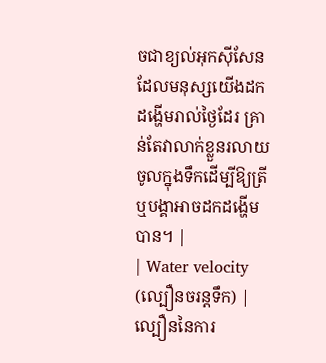ចជាខ្យល់អុកស៊ីសែនដែលមនុស្សយើងដកដង្ហើមរាល់ថ្ងៃដែរ គ្រាន់តែវាលាក់ខ្លួនរលាយចូលក្នុងទឹកដើម្បីឱ្យត្រី ឬបង្គាអាចដកដង្ហើមបាន។ |
| Water velocity (ល្បឿនចរន្តទឹក) | ល្បឿននៃការ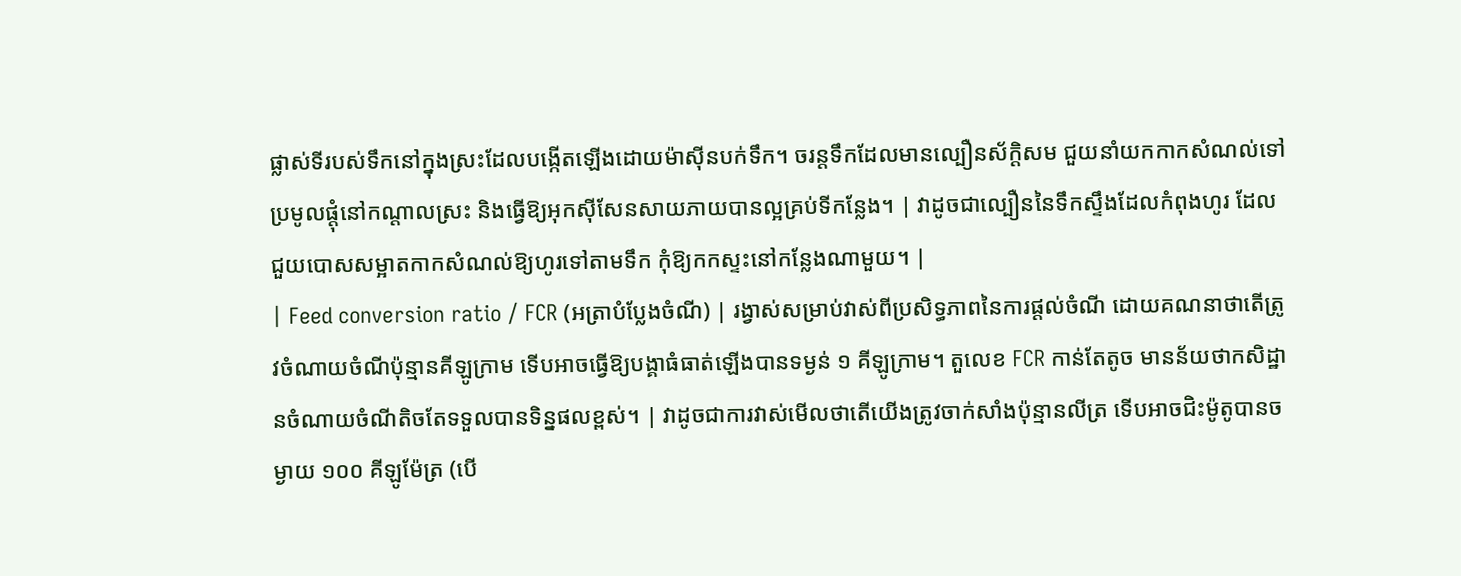ផ្លាស់ទីរបស់ទឹកនៅក្នុងស្រះដែលបង្កើតឡើងដោយម៉ាស៊ីនបក់ទឹក។ ចរន្តទឹកដែលមានល្បឿនស័ក្តិសម ជួយនាំយកកាកសំណល់ទៅប្រមូលផ្តុំនៅកណ្តាលស្រះ និងធ្វើឱ្យអុកស៊ីសែនសាយភាយបានល្អគ្រប់ទីកន្លែង។ | វាដូចជាល្បឿននៃទឹកស្ទឹងដែលកំពុងហូរ ដែលជួយបោសសម្អាតកាកសំណល់ឱ្យហូរទៅតាមទឹក កុំឱ្យកកស្ទះនៅកន្លែងណាមួយ។ |
| Feed conversion ratio / FCR (អត្រាបំប្លែងចំណី) | រង្វាស់សម្រាប់វាស់ពីប្រសិទ្ធភាពនៃការផ្តល់ចំណី ដោយគណនាថាតើត្រូវចំណាយចំណីប៉ុន្មានគីឡូក្រាម ទើបអាចធ្វើឱ្យបង្គាធំធាត់ឡើងបានទម្ងន់ ១ គីឡូក្រាម។ តួលេខ FCR កាន់តែតូច មានន័យថាកសិដ្ឋានចំណាយចំណីតិចតែទទួលបានទិន្នផលខ្ពស់។ | វាដូចជាការវាស់មើលថាតើយើងត្រូវចាក់សាំងប៉ុន្មានលីត្រ ទើបអាចជិះម៉ូតូបានចម្ងាយ ១០០ គីឡូម៉ែត្រ (បើ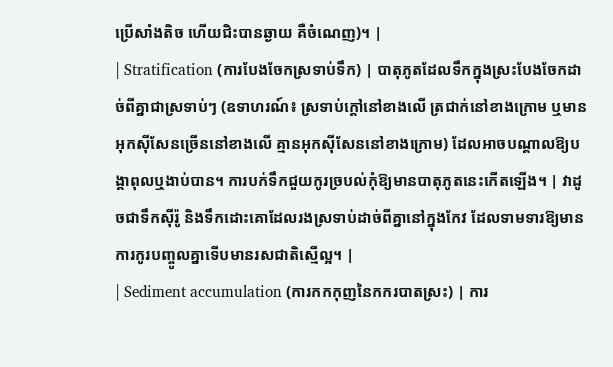ប្រើសាំងតិច ហើយជិះបានឆ្ងាយ គឺចំណេញ)។ |
| Stratification (ការបែងចែកស្រទាប់ទឹក) | បាតុភូតដែលទឹកក្នុងស្រះបែងចែកដាច់ពីគ្នាជាស្រទាប់ៗ (ឧទាហរណ៍៖ ស្រទាប់ក្តៅនៅខាងលើ ត្រជាក់នៅខាងក្រោម ឬមានអុកស៊ីសែនច្រើននៅខាងលើ គ្មានអុកស៊ីសែននៅខាងក្រោម) ដែលអាចបណ្តាលឱ្យបង្គាពុលឬងាប់បាន។ ការបក់ទឹកជួយកូរច្របល់កុំឱ្យមានបាតុភូតនេះកើតឡើង។ | វាដូចជាទឹកស៊ីរ៉ូ និងទឹកដោះគោដែលរងស្រទាប់ដាច់ពីគ្នានៅក្នុងកែវ ដែលទាមទារឱ្យមានការកូរបញ្ចូលគ្នាទើបមានរសជាតិស្មើល្អ។ |
| Sediment accumulation (ការកកកុញនៃកករបាតស្រះ) | ការ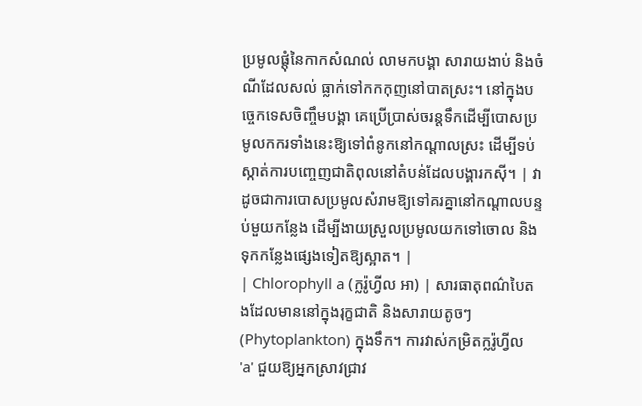ប្រមូលផ្តុំនៃកាកសំណល់ លាមកបង្គា សារាយងាប់ និងចំណីដែលសល់ ធ្លាក់ទៅកកកុញនៅបាតស្រះ។ នៅក្នុងបច្ចេកទេសចិញ្ចឹមបង្គា គេប្រើប្រាស់ចរន្តទឹកដើម្បីបោសប្រមូលកករទាំងនេះឱ្យទៅពំនូកនៅកណ្តាលស្រះ ដើម្បីទប់ស្កាត់ការបញ្ចេញជាតិពុលនៅតំបន់ដែលបង្គារកស៊ី។ | វាដូចជាការបោសប្រមូលសំរាមឱ្យទៅគរគ្នានៅកណ្តាលបន្ទប់មួយកន្លែង ដើម្បីងាយស្រួលប្រមូលយកទៅចោល និងទុកកន្លែងផ្សេងទៀតឱ្យស្អាត។ |
| Chlorophyll a (ក្លរ៉ូហ្វីល អា) | សារធាតុពណ៌បៃតងដែលមាននៅក្នុងរុក្ខជាតិ និងសារាយតូចៗ (Phytoplankton) ក្នុងទឹក។ ការវាស់កម្រិតក្លរ៉ូហ្វីល 'a' ជួយឱ្យអ្នកស្រាវជ្រាវ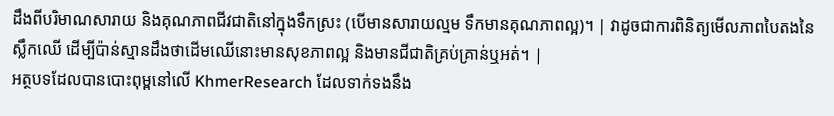ដឹងពីបរិមាណសារាយ និងគុណភាពជីវជាតិនៅក្នុងទឹកស្រះ (បើមានសារាយល្មម ទឹកមានគុណភាពល្អ)។ | វាដូចជាការពិនិត្យមើលភាពបៃតងនៃស្លឹកឈើ ដើម្បីប៉ាន់ស្មានដឹងថាដើមឈើនោះមានសុខភាពល្អ និងមានជីជាតិគ្រប់គ្រាន់ឬអត់។ |
អត្ថបទដែលបានបោះពុម្ពនៅលើ KhmerResearch ដែលទាក់ទងនឹង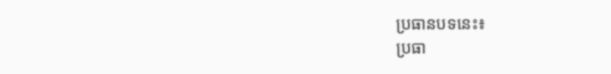ប្រធានបទនេះ៖
ប្រធា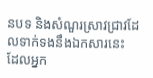នបទ និងសំណួរស្រាវជ្រាវដែលទាក់ទងនឹងឯកសារនេះ ដែលអ្នក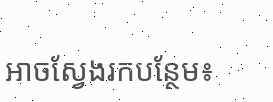អាចស្វែងរកបន្ថែម៖